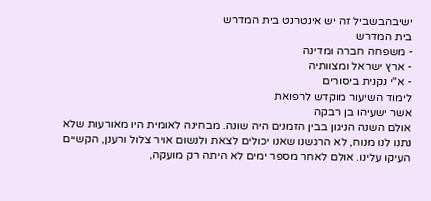ישיבהבשביל זה יש אינטרנט בית המדרש
בית המדרש
- משפחה חברה ומדינה
- ארץ ישראל ומצוותיה
- א"י נקנית ביסורים
לימוד השיעור מוקדש לרפואת
אשר ישעיהו בן רבקה
אולם השנה הניגון בבין הזמנים היה שונה. מבחינה לאומית היו מאורעות שלא נתנו לנו מנוח, לא הרגשנו שאנו יכולים לצאת ולנשום אויר צלול ורענן, הקשיים העיקו עלינו. אולם לאחר מספר ימים לא היתה רק מועקה,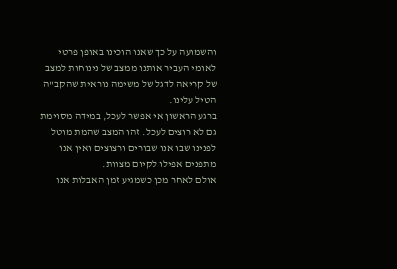והשמועה על כך שאנו הוכינו באופן פרטי לאומי העביר אותנו ממצב של נינוחות למצב של קריאה לדגל של משימה נוראית שהקב"ה הטיל עלינו.
ברגע הראשון אי אפשר לעכל, במידה מסוימת גם לא רוצים לעכל. זהו המצב שהמת מוטל לפנינו שבו אנו שבורים ורצוצים ואין אנו מתפנים אפילו לקיום מצוות.
אולם לאחר מכן כשמגיע זמן האבלות אנו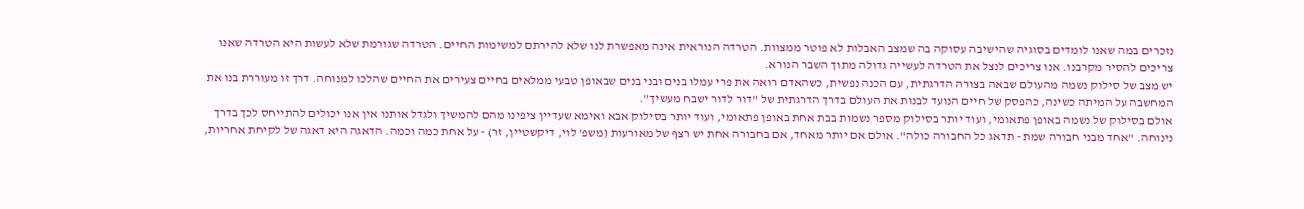נזכרים במה שאנו לומדים בסוגיה שהישיבה עסוקה בה שמצב האבלות לא פוטר ממצוות. הטרדה הנוראית אינה מאפשרת לנו שלא להירתם למשימות החיים. הטרדה שגורמת שלא לעשות היא הטרדה שאנו צריכים להסיר מקרבנו. אנו צריכים לנצל את הטרדה לעשייה גדולה מתוך השבר הנורא.
יש מצב של סילוק נשמה מהעולם שבאה בצורה הדרגתית, עם הכנה נפשית, כשהאדם רואה את פרי עמלו בנים ובני בנים שבאופן טבעי ממלאים בחיים צעירים את החיים שהלכו למנוחה. דרך זו מעוררת בנו את המחשבה על המיתה כשינה, כהפסק של חיים הנועד לבנות את העולם בדרך הדרגתית של "דור לדור ישבח מעשיך".
אולם בסילוק של נשמה באופן פתאומי, ועוד יותר בסילוק מספר נשמות בבת אחת באופן פתאומי, ועוד יותר בסילוק אבא ואימא שעדיין ציפינו מהם להמשיך ולגדל אותנו אין אנו יכולים להתייחס לכך בדרך נינוחה. "אחד מבני חבורה שמת - תדאג כל החבורה כולה". אולם אם יותר מאחד, אם בחבורה אחת יש רצף של מאורעות (משפ' לוי, דיקשטיין, זר) - על אחת כמה וכמה. הדאגה היא דאגה של לקיחת אחריות,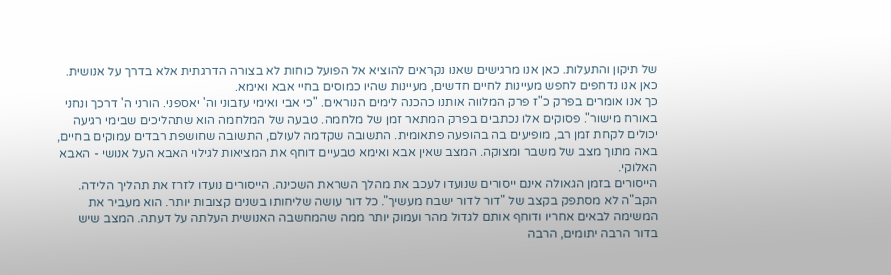של תיקון והתעלות. כאן אנו מרגישים שאנו נקראים להוציא אל הפועל כוחות לא בצורה הדרגתית אלא בדרך על אנושית. כאן אנו נדחפים לחפש מעיינות לחיים חדשים, מעיינות שהיו כמוסים בחיי אבא ואימא.
כך אנו אומרים בפרק כ"ז פרק המלווה אותנו כהכנה לימים הנוראים. "כי אבי ואימי עזבוני וה' יאספני. הורני ה' דרכך ונחני באורח מישור". פסוקים אלו נכתבים בפרק המתאר זמן של מלחמה. טבעה של המלחמה הוא שתהליכים שבימי רגיעה יכולים לקחת זמן רב, מופיעים בה בהופעה פתאומית. התשובה שקדמה לעולם, התשובה שחושפת רבדים עמוקים בחיים, באה מתוך מצב של משבר ומצוקה. המצב שאין אבא ואימא טבעיים דוחף את המציאות לגילוי האבא העל אנושי - האבא האלוקי.
הייסורים בזמן הגאולה אינם ייסורים שנועדו לעכב את מהלך השראת השכינה. הייסורים נועדו לזרז את תהליך הלידה. הקב"ה לא מסתפק בקצב של "דור לדור ישבח מעשיך". כל דור עושה שליחותו בשנים קצובות יותר. הוא מעביר את המשימה לבאים אחריו ודוחף אותם לגדול מהר ועמוק יותר ממה שהמחשבה האנושית העלתה על דעתה. המצב שיש בדור הרבה יתומים, הרבה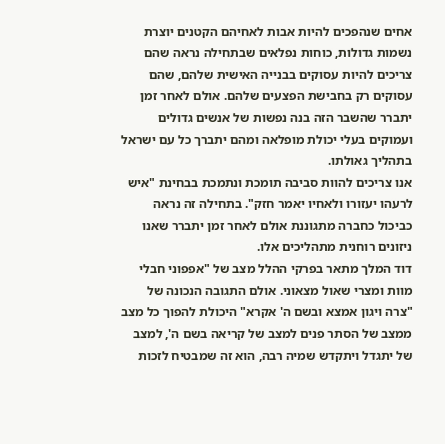אחים שנהפכים להיות אבות לאחיהם הקטנים יוצרת נשמות גדולות, כוחות נפלאים שבתחילה נראה שהם צריכים להיות עסוקים בבנייה האישית שלהם, שהם עסוקים רק בחבישת הפצעים שלהם. אולם לאחר זמן יתברר שהשבר הזה בנה נפשות של אנשים גדולים ועמוקים בעלי יכולת מופלאה ומהם יתברך כל עם ישראל בתהליך גאולתו.
אנו צריכים להוות סביבה תומכת ונתמכת בבחינת "איש לרעהו יעזורו ולאחיו יאמר חזק". בתחילה זה נראה כביכול כחברה מתגוננת אולם לאחר זמן יתברר שאנו ניזונים רוחנית מתהליכים אלו.
דוד המלך מתאר בפרקי ההלל מצב של "אפפוני חבלי מוות ומצרי שאול מצאוני. אולם התגובה הנכונה של "צרה ויגון אמצא ובשם ה' אקרא" היכולת להפוך כל מצב ממצב של הסתר פנים למצב של קריאה בשם ה', למצב של יתגדל ויתקדש שמיה רבה, הוא זה שמבטיח לזכות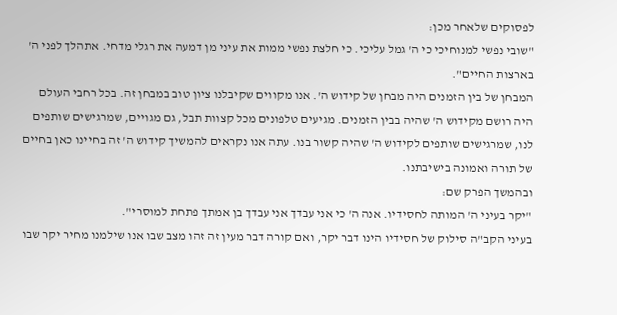לפסוקים שלאחר מכן:
"שובי נפשי למנוחיכי כי ה' גמל עליכי. כי חלצת נפשי ממות את עיני מן דמעה את רגלי מדחי. אתהלך לפני ה' בארצות החיים".
המבחן של בין הזמנים היה מבחן של קידוש ה'. אנו מקווים שקיבלנו ציון טוב במבחן זה. בכל רחבי העולם היה רושם מקידוש ה' שהיה בבין הזמנים. מגיעים טלפונים מכל קצוות תבל, גם מגויים, שמרגישים שותפים לנו, שמרגישים שותפים לקידוש ה' שהיה קשור בנו. עתה אנו נקראים להמשיך קידוש ה' זה בחיינו כאן בחיים של תורה ואמונה בישיבתנו.
ובהמשך הפרק שם:
"יקר בעיני ה' המותה לחסידיו. אנה ה' כי אני עבדך אני עבדך בן אמתך פתחת למוסרי".
בעיני הקב"ה סילוק של חסידיו הינו דבר יקר, ואם קורה דבר מעין זה זהו מצב שבו אנו שילמנו מחיר יקר שבו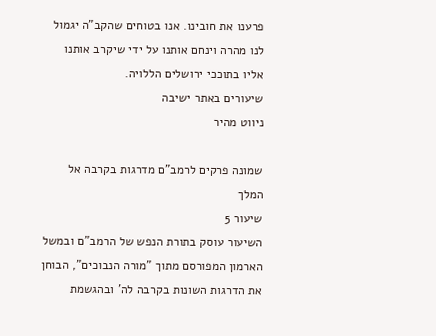פרענו את חובינו. אנו בטוחים שהקב"ה יגמול לנו מהרה וינחם אותנו על ידי שיקרב אותנו אליו בתוככי ירושלים הללויה.
שיעורים באתר ישיבה
ניווט מהיר

שמונה פרקים לרמב"ם מדרגות בקרבה אל המלך
שיעור 5
השיעור עוסק בתורת הנפש של הרמב"ם ובמשל הארמון המפורסם מתוך "מורה הנבוכים", הבוחן את הדרגות השונות בקרבה לה' ובהגשמת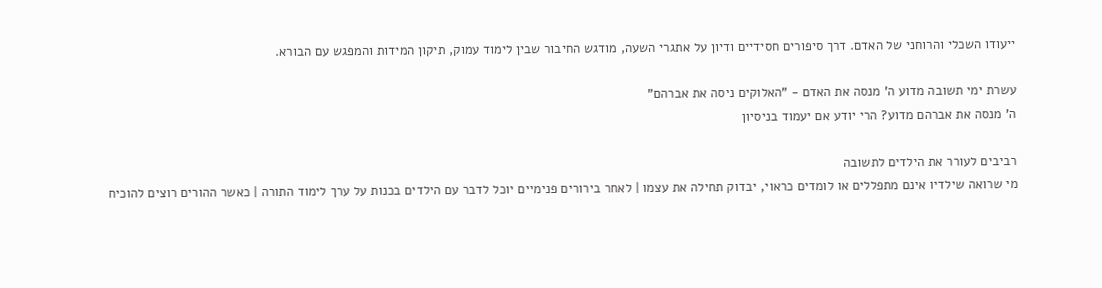ייעודו השכלי והרוחני של האדם. דרך סיפורים חסידיים ודיון על אתגרי השעה, מודגש החיבור שבין לימוד עמוק, תיקון המידות והמפגש עם הבורא.

עשרת ימי תשובה מדוע ה' מנסה את האדם - "האלוקים ניסה את אברהם"
ה' מנסה את אברהם מדוע? הרי יודע אם יעמוד בניסיון

רביבים לעורר את הילדים לתשובה
מי שרואה שילדיו אינם מתפללים או לומדים כראוי, יבדוק תחילה את עצמו | לאחר בירורים פנימיים יוכל לדבר עם הילדים בכנות על ערך לימוד התורה | כאשר ההורים רוצים להוכיח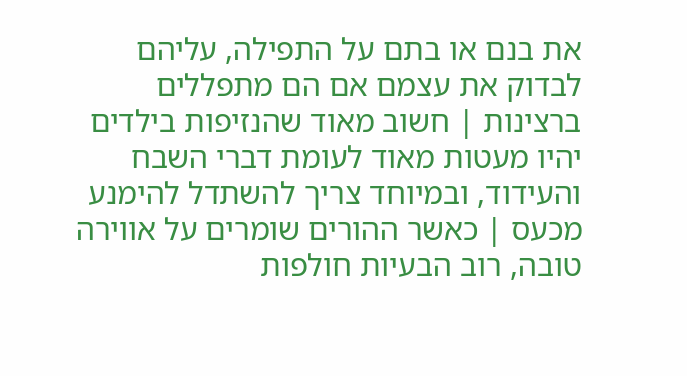את בנם או בתם על התפילה, עליהם לבדוק את עצמם אם הם מתפללים ברצינות | חשוב מאוד שהנזיפות בילדים יהיו מעטות מאוד לעומת דברי השבח והעידוד, ובמיוחד צריך להשתדל להימנע מכעס | כאשר ההורים שומרים על אווירה טובה, רוב הבעיות חולפות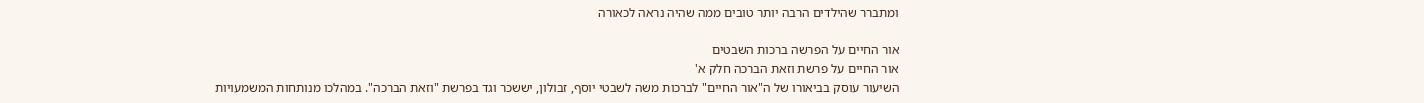ומתברר שהילדים הרבה יותר טובים ממה שהיה נראה לכאורה

אור החיים על הפרשה ברכות השבטים
אור החיים על פרשת וזאת הברכה חלק א'
השיעור עוסק בביאורו של ה"אור החיים" לברכות משה לשבטי יוסף, זבולון, יששכר וגד בפרשת "וזאת הברכה". במהלכו מנותחות המשמעויות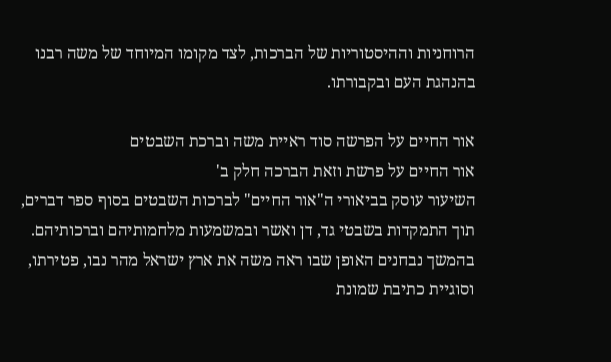הרוחניות וההיסטוריות של הברכות, לצד מקומו המיוחד של משה רבנו בהנהגת העם ובקבורתו.

אור החיים על הפרשה סוד ראיית משה וברכת השבטים
אור החיים על פרשת וזאת הברכה חלק ב'
השיעור עוסק בביאורי ה"אור החיים" לברכות השבטים בסוף ספר דברים, תוך התמקדות בשבטי גד, דן ואשר ובמשמעות מלחמותיהם וברכותיהם. בהמשך נבחנים האופן שבו ראה משה את ארץ ישראל מהר נבו, פטירתו, וסוגיית כתיבת שמונת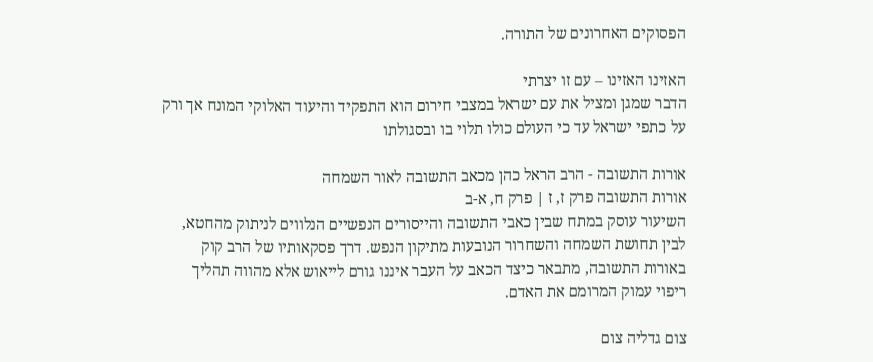הפסוקים האחרונים של התורה.

האזינו האזינו – עם זו יצרתי
הדבר שמגן ומציל את עם ישראל במצבי חירום הוא התפקיד והיעוד האלוקי המונח אך ורק על כתפי ישראל עד כי העולם כולו תלוי בו ובסגולתו

אורות התשובה - הרב הראל כהן מכאב התשובה לאור השמחה
אורות התשובה פרק ז, ז | פרק ח, א-ב
השיעור עוסק במתח שבין כאבי התשובה והייסורים הנפשיים הנלווים לניתוק מהחטא, לבין תחושת השמחה והשחרור הנובעות מתיקון הנפש. דרך פסקאותיו של הרב קוק באורות התשובה, מתבאר כיצד הכאב על העבר איננו גורם לייאוש אלא מהווה תהליך ריפוי עמוק המרומם את האדם.

צום גדליה צום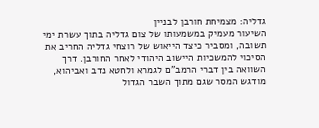גדליה: מצמיחת חורבן לבניין
השיעור מעמיק במשמעותו של צום גדליה בתוך עשרת ימי תשובה, ומסביר כיצד הייאוש של רוצחי גדליה החריב את הסיכוי להמשכיות היישוב היהודי לאחר החורבן. דרך השוואה בין דברי הרמב"ם לגמרא ולחטא נדב ואביהוא, מודגש המסר שגם מתוך השבר הגדול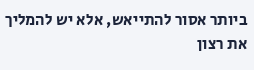ביותר אסור להתייאש, אלא יש להמליך את רצון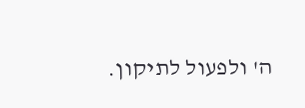ה' ולפעול לתיקון.